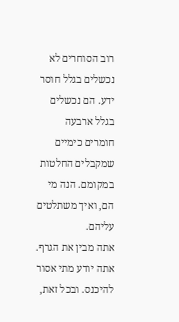רוב הסוחרים לא נכשלים בגלל חוסר ידע. הם נכשלים בגלל ארבעה חומרים כימיים שמקבלים החלטות במקומם. הנה מי הם, ואיך משתלטים עליהם.
אתה מבין את הגרף. אתה יודע מתי אסור להיכנס. ובכל זאת,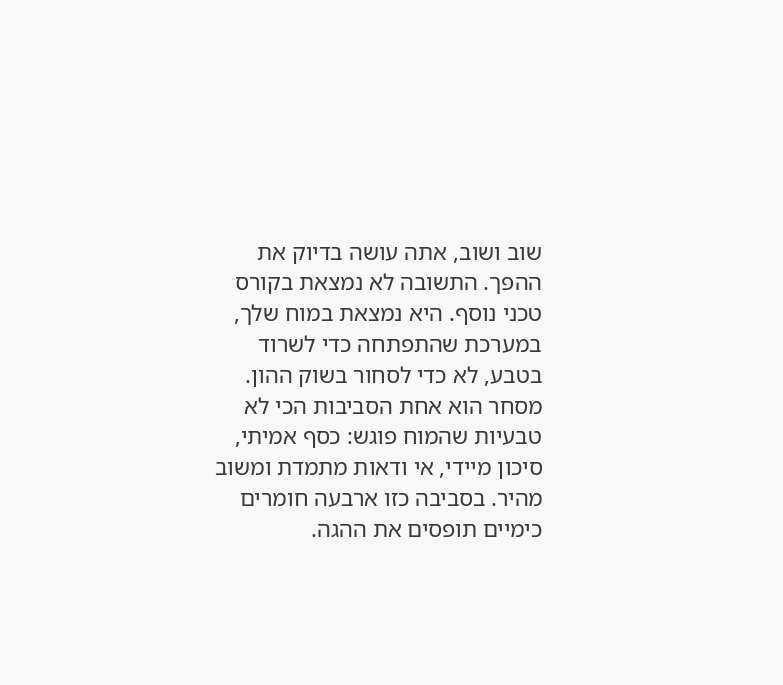שוב ושוב, אתה עושה בדיוק את ההפך. התשובה לא נמצאת בקורס טכני נוסף. היא נמצאת במוח שלך, במערכת שהתפתחה כדי לשרוד בטבע, לא כדי לסחור בשוק ההון.
מסחר הוא אחת הסביבות הכי לא טבעיות שהמוח פוגש: כסף אמיתי, סיכון מיידי, אי ודאות מתמדת ומשוב מהיר. בסביבה כזו ארבעה חומרים כימיים תופסים את ההגה.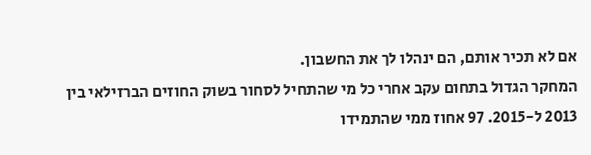אם לא תכיר אותם, הם ינהלו לך את החשבון.
המחקר הגדול בתחום עקב אחרי כל מי שהתחיל לסחור בשוק החוזים הברזילאי בין 2013 ל-2015. 97 אחוז ממי שהתמידו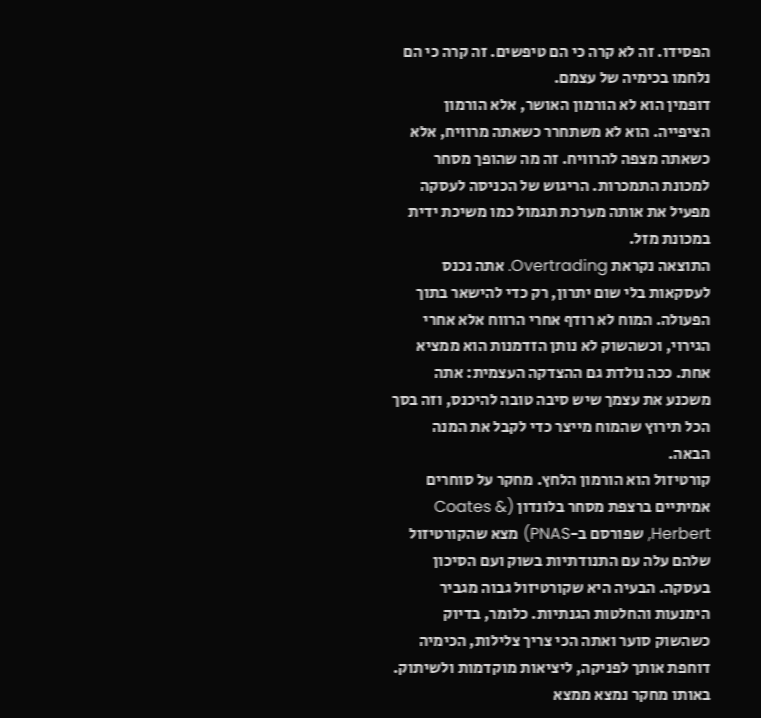הפסידו. זה לא קרה כי הם טיפשים. זה קרה כי הם נלחמו בכימיה של עצמם.
דופמין הוא לא הורמון האושר, אלא הורמון הציפייה. הוא לא משתחרר כשאתה מרוויח, אלא כשאתה מצפה להרוויח. זה מה שהופך מסחר למכונת התמכרות. הריגוש של הכניסה לעסקה מפעיל את אותה מערכת תגמול כמו משיכת ידית במכונת מזל.
התוצאה נקראת Overtrading. אתה נכנס לעסקאות בלי שום יתרון, רק כדי להישאר בתוך הפעולה. המוח לא רודף אחרי הרווח אלא אחרי הגירוי, וכשהשוק לא נותן הזדמנות הוא ממציא אחת. ככה נולדת גם ההצדקה העצמית: אתה משכנע את עצמך שיש סיבה טובה להיכנס, וזה בסך הכל תירוץ שהמוח מייצר כדי לקבל את המנה הבאה.
קורטיזול הוא הורמון הלחץ. מחקר על סוחרים אמיתיים ברצפת מסחר בלונדון (Coates & Herbert, שפורסם ב-PNAS) מצא שהקורטיזול שלהם עלה עם התנודתיות בשוק ועם הסיכון בעסקה. הבעיה היא שקורטיזול גבוה מגביר הימנעות והחלטות הגנתיות. כלומר, בדיוק כשהשוק סוער ואתה הכי צריך צלילות, הכימיה דוחפת אותך לפניקה, ליציאות מוקדמות ולשיתוק.
באותו מחקר נמצא ממצא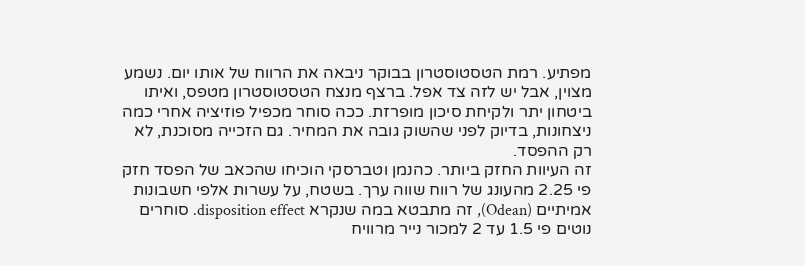מפתיע. רמת הטסטוסטרון בבוקר ניבאה את הרווח של אותו יום. נשמע מצוין, אבל יש לזה צד אפל. ברצף מנצח הטסטוסטרון מטפס, ואיתו ביטחון יתר ולקיחת סיכון מופרזת. ככה סוחר מכפיל פוזיציה אחרי כמה ניצחונות, בדיוק לפני שהשוק גובה את המחיר. גם הזכייה מסוכנת, לא רק ההפסד.
זה העיוות החזק ביותר. כהנמן וטברסקי הוכיחו שהכאב של הפסד חזק פי 2.25 מהעונג של רווח שווה ערך. בשטח, על עשרות אלפי חשבונות אמיתיים (Odean), זה מתבטא במה שנקרא disposition effect. סוחרים נוטים פי 1.5 עד 2 למכור נייר מרוויח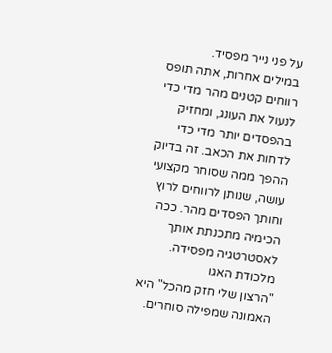על פני נייר מפסיד.
במילים אחרות, אתה תופס רווחים קטנים מהר מדי כדי לנעול את העונג, ומחזיק בהפסדים יותר מדי כדי לדחות את הכאב. זה בדיוק ההפך ממה שסוחר מקצועי עושה, שנותן לרווחים לרוץ וחותך הפסדים מהר. ככה הכימיה מתכנתת אותך לאסטרטגיה מפסידה.
מלכודת האגו
"הרצון שלי חזק מהכל" היא האמונה שמפילה סוחרים.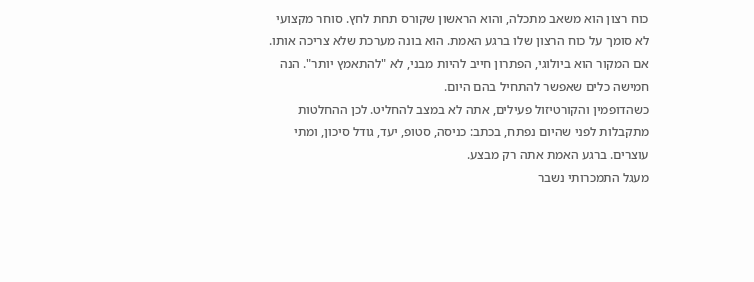כוח רצון הוא משאב מתכלה, והוא הראשון שקורס תחת לחץ. סוחר מקצועי לא סומך על כוח הרצון שלו ברגע האמת. הוא בונה מערכת שלא צריכה אותו.
אם המקור הוא ביולוגי, הפתרון חייב להיות מבני, לא "להתאמץ יותר". הנה חמישה כלים שאפשר להתחיל בהם היום.
כשהדופמין והקורטיזול פעילים, אתה לא במצב להחליט. לכן ההחלטות מתקבלות לפני שהיום נפתח, בכתב: כניסה, סטופ, יעד, גודל סיכון, ומתי עוצרים. ברגע האמת אתה רק מבצע.
מעגל התמכרותי נשבר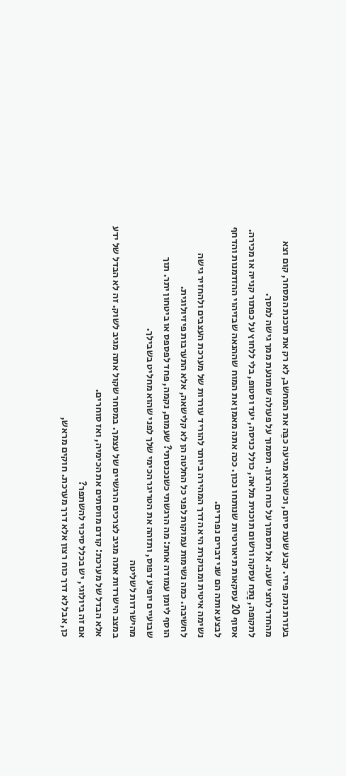בעזרת נתק פיזי. קבע שעת סיום, וכשהיא מגיעה כבֵּה את המחשב, לא רק את תוכנת המסחר, קום וצא מהחדר לחצי שעה. אל תסמוך על כוח הרצון. תסמוך על פעולה שמונעת ממך גישה למסך.
לתקופה, נַתֵּח עסקה ורשום תוכנית מלאה, כולל כניסה, יעד וסטופ, בלי ללחוץ על כפתור קנייה או מכירה. אסוף 20 עסקאות תיאורטיות שנותחו נכון. ככה אתה מאמן את המוח שההנאה שבזיהוי ההזדמנות והדחף לבצע אותה הם שני דברים נפרדים.
נשימה איטית ומבוקרת היא הדרך המהירה ביותר להוריד עוררות של מערכת העצבים ולהחזיר גישה לחשיבה. כמה נשימות עמוקות לפני כל החלטה הן לא קלישאה, אלא התערבות פיזיולוגית.
הוסף ליומן עמודה אחת: מה הרגשתי כשנכנסתי? שעמום, נקמה, פחד לפספס או ביטחון יתר. תוך שבועיים יופיע דפוס, ותזהה את הטריגר הכימי שלך לפני שהוא מחליט בשבילך.
מהישרדות לשליטה
במצב הישרדות אתה מגיב לצרכים הרגשיים של עצמך. במסחר שקול אתה מגיב לשוק. זה לא הבדל של ידע אלא הבדל של מערכת: קודם מווסתים את הכימיה, ואז סוחרים.
אם זה ביולוגי, יש בכלל סיכוי להשתפר?
כן, אבל לא דרך כוח רצון אלא דרך מערכת. חוקים מראש,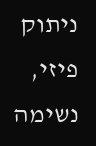ניתוק פיזי, נשימה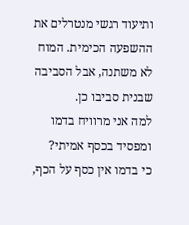ותיעוד רגשי מנטרלים את ההשפעה הכימית. המוח לא משתנה, אבל הסביבה שבנית סביבו כן.
למה אני מרוויח בדמו ומפסיד בכסף אמיתי?
כי בדמו אין כסף על הכף,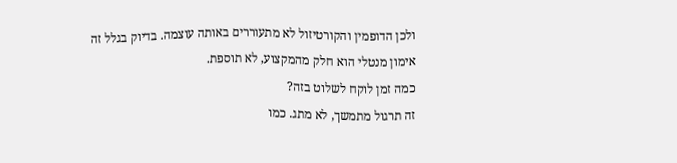ולכן הדופמין והקורטיזול לא מתעוררים באותה עוצמה. בדיוק בגלל זה אימון מנטלי הוא חלק מהמקצוע, לא תוספת.
כמה זמן לוקח לשלוט בזה?
זה תרגול מתמשך, לא מתג. כמו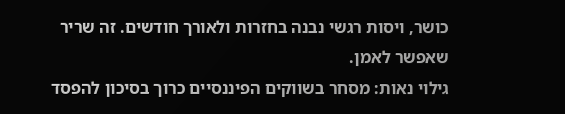כושר, ויסות רגשי נבנה בחזרות ולאורך חודשים. זה שריר שאפשר לאמן.
גילוי נאות: מסחר בשווקים הפיננסיים כרוך בסיכון להפסד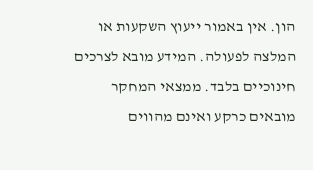הון. אין באמור ייעוץ השקעות או המלצה לפעולה. המידע מובא לצרכים חינוכיים בלבד. ממצאי המחקר מובאים כרקע ואינם מהווים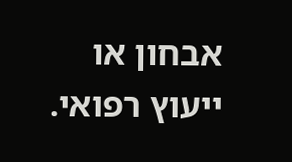אבחון או ייעוץ רפואי.